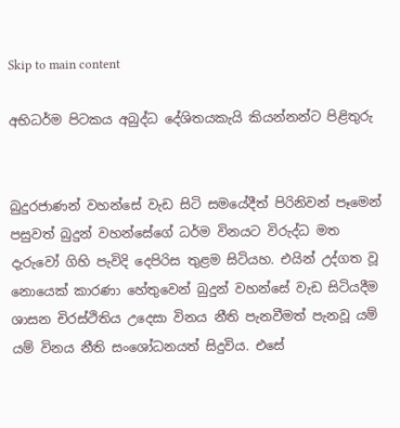Skip to main content

අභිධර්ම පිටකය අබුද්ධ දේශිතයකැයි කියන්නන්ට පිළිතුරු


බුදුරජාණන් වහන්සේ වැඩ සිටි සමයේදීත් පිරිනිවන් පෑමෙන් පසුවත් බුදුන් වහන්සේගේ ධර්ම විනයට විරුද්ධ මත දැරුවෝ ගිහි පැවිදි දෙපිරිස තුළම සිටියහ. එයින් උද්ගත වූ නොයෙක් කාරණා හේතුවෙන් බුදුන් වහන්සේ වැඩ සිටියදීම ශාසන චිරස්ථිතිය උදෙසා විනය නීති පැනවීමත් පැනවූ යම් යම් විනය නීති සංශෝධනයත් සිදුවිය. එසේ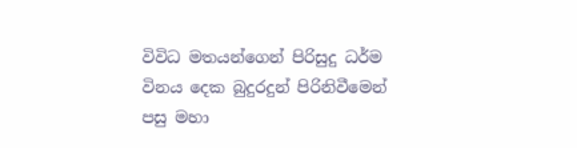විවිධ මතයන්ගෙන් පිරිසුදු ධර්ම විනය දෙක බුදුරදුන් පිරිනිවීමෙන් පසු මහා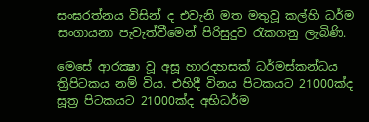සංඝරත්නය විසින් ද එවැනි මත මතුවූ කල්හි ධර්ම සංගායනා පැවැත්වීමෙන් පිරිසුදුව රැකගනු ලැබිණි.

මෙසේ ආරක්‍ෂා වූ අසූ හාරදහසක් ධර්මස්කන්ධය ත්‍රිපිටකය නම් විය. එහිදී විනය පිටකයට 21000ක්ද සූත්‍ර පිටකයට 21000ක්ද අභිධර්ම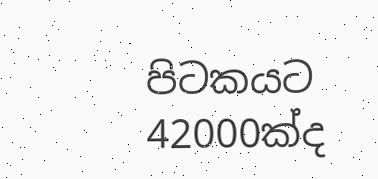පිටකයට 42000ක්ද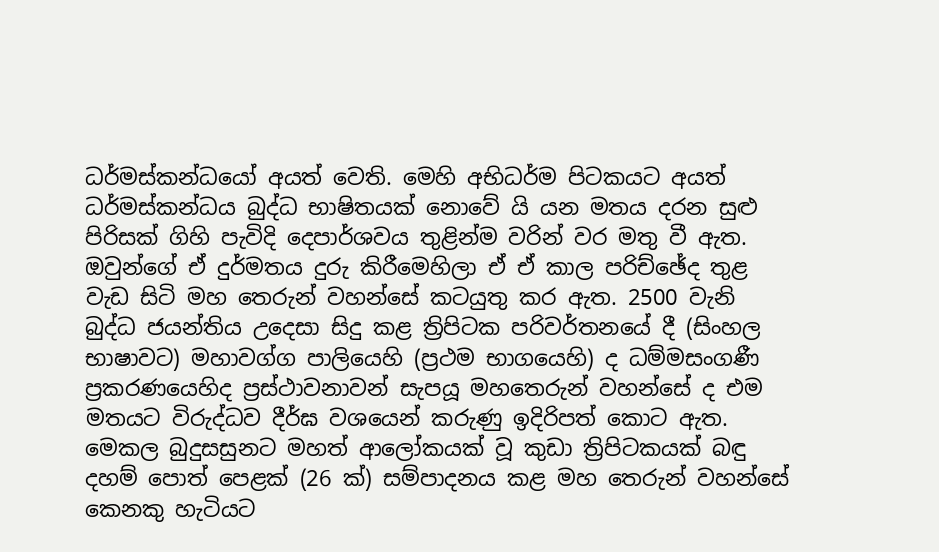ධර්මස්කන්ධයෝ අයත් වෙති. මෙහි අභිධර්ම පිටකයට අයත් ධර්මස්කන්ධය බුද්ධ භාෂිතයක් නොවේ යි යන මතය දරන සුළු පිරිසක් ගිහි පැවිදි දෙපාර්ශවය තුළින්ම වරින් වර මතු වී ඇත. ඔවුන්ගේ ඒ දුර්මතය දුරු කිරීමෙහිලා ඒ ඒ කාල පරිච්ඡේද තුළ වැඩ සිටි මහ තෙරුන් වහන්සේ කටයුතු කර ඇත. 2500 වැනි බුද්ධ ජයන්තිය උදෙසා සිදු කළ ත්‍රිපිටක පරිවර්තනයේ දී (සිංහල භාෂාවට) මහාවග්ග පාලියෙහි (ප්‍රථම භාගයෙහි) ද ධම්මසංගණී ප්‍රකරණයෙහිද ප්‍රස්ථාවනාවන් සැපයූ මහතෙරුන් වහන්සේ ද එම මතයට විරුද්ධව දීර්ඝ වශයෙන් කරුණු ඉදිරිපත් කොට ඇත.
මෙකල බුදුසසුනට මහත් ආලෝකයක් වූ කුඩා ත්‍රිපිටකයක් බඳු දහම් පොත් පෙළක් (26 ක්) සම්පාදනය කළ මහ තෙරුන් වහන්සේ කෙනකු හැටියට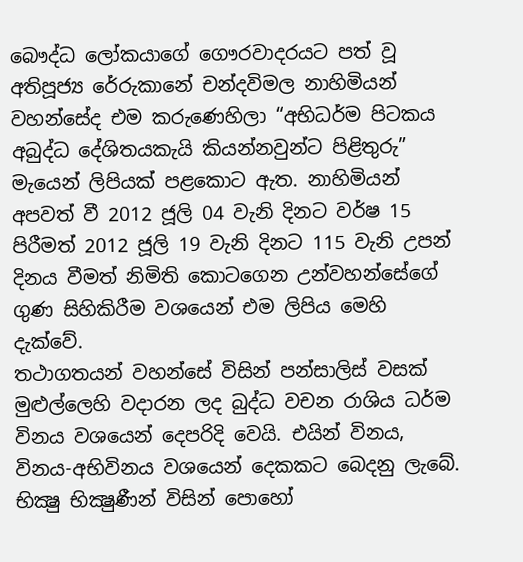බෞද්ධ ලෝකයාගේ ගෞරවාදරයට පත් වූ අතිපූජ්‍ය රේරුකානේ චන්දවිමල නාහිමියන් වහන්සේද එම කරුණෙහිලා “අභිධර්ම පිටකය අබුද්ධ දේශිතයකැයි කියන්නවුන්ට පිළිතුරු” මැයෙන් ලිපියක් පළකොට ඇත. නාහිමියන් අපවත් වී 2012 ජූලි 04 වැනි දිනට වර්ෂ 15 පිරීමත් 2012 ජූලි 19 වැනි දිනට 115 වැනි උපන් දිනය වීමත් නිමිති කොටගෙන උන්වහන්සේගේ ගුණ සිහිකිරීම වශයෙන් එම ලිපිය මෙහි දැක්වේ.
තථාගතයන් වහන්සේ විසින් පන්සාලිස් වසක් මුළුල්ලෙහි වදාරන ලද බුද්ධ වචන රාශිය ධර්ම විනය වශයෙන් දෙපරිදි වෙයි. එයින් විනය, විනය-අභිවිනය වශයෙන් දෙකකට බෙදනු ලැබේ. භික්‍ෂු භික්‍ෂුණීන් විසින් පොහෝ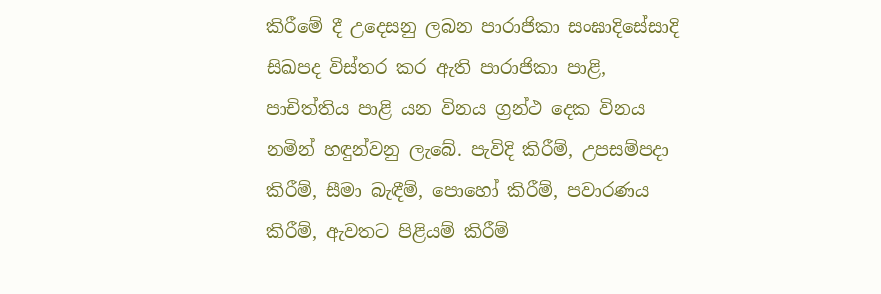කිරීමේ දී උදෙසනු ලබන පාරාජිකා සංඝාදිසේසාදි සිඛපද විස්තර කර ඇති පාරාජිකා පාළි, පාචිත්තිය පාළි යන විනය ග්‍රන්ථ දෙක විනය නමින් හඳුන්වනු ලැබේ. පැවිදි කිරීම්, උපසම්පදා කිරීම්, සීමා බැඳීම්, පොහෝ කිරීම්, පවාරණය කිරීම්, ඇවතට පිළියම් කිරීම්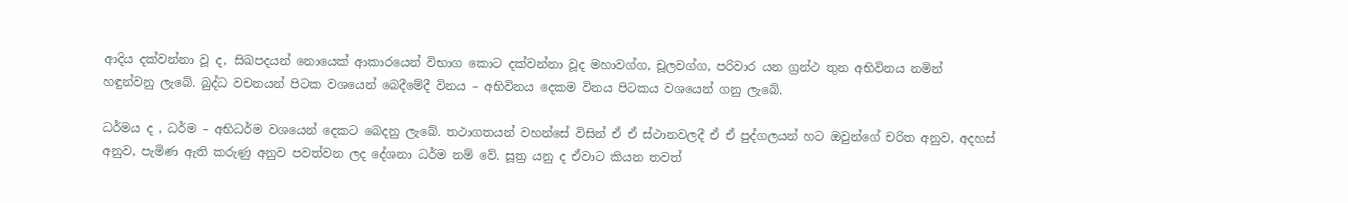ආදිය දක්වන්නා වූ ද, සිඛපදයන් නොයෙක් ආකාරයෙන් විභාග කොට දක්වන්නා වූද මහාවග්ග, චූලවග්ග, පරිවාර යන ග්‍රන්ථ තුන අභිවිනය නමින් හඳුන්වනු ලැබේ. බුද්ධ වචනයන් පිටක වශයෙන් බෙදීමේදී විනය – අභිවිනය දෙකම විනය පිටකය වශයෙන් ගනු ලැබේ.

ධර්මය ද , ධර්ම – අභිධර්ම වශයෙන් දෙකට බෙදනු ලැබේ. තථාගතයන් වහන්සේ විසින් ඒ ඒ ස්ථානවලදී ඒ ඒ පුද්ගලයන් හට ඔවුන්ගේ චරිත අනුව, අදහස් අනුව, පැමිණ ඇති කරුණු අනුව පවත්වන ලද දේශනා ධර්ම නම් වේ. සූත්‍ර යනු ද ඒවාට කියන තවත්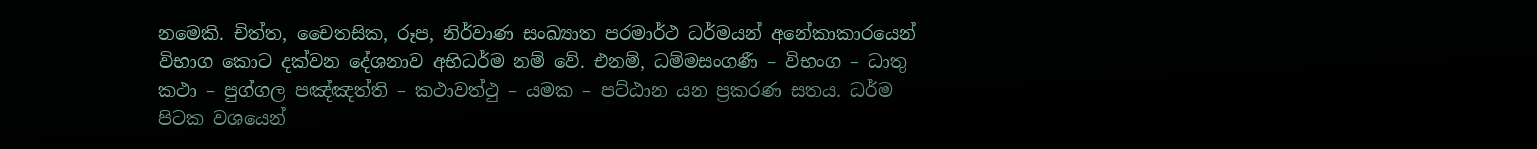නමෙකි. චිත්ත, චෛතසික, රූප, නිර්වාණ සංඛ්‍යාත පරමාර්ථ ධර්මයන් අනේකාකාරයෙන් විභාග කොට දක්වන දේශනාව අභිධර්ම නම් වේ. එනම්, ධම්මසංගණී – විභංග – ධාතු කථා – පුග්ගල පඤ්ඤත්ති – කථාවත්ථු – යමක – පට්ඨාන යන ප්‍රකරණ සතය. ධර්ම පිටක වශයෙන්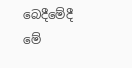බෙදීමේදී මේ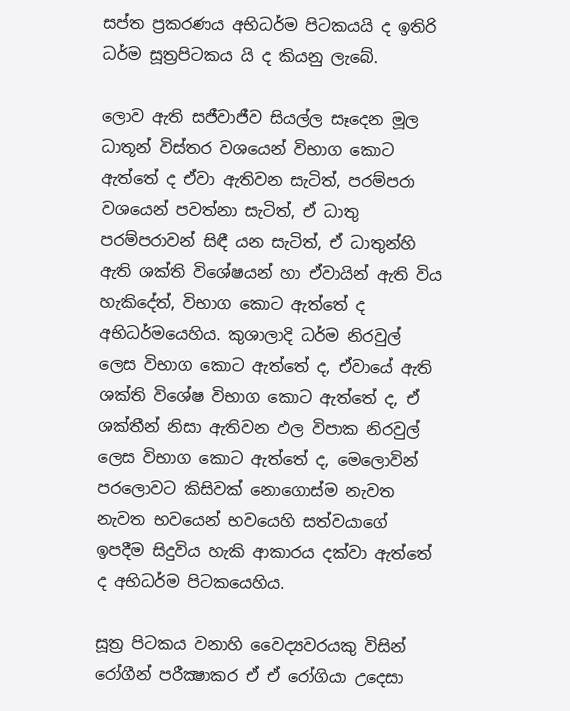සප්ත ප්‍රකරණය අභිධර්ම පිටකයයි ද ඉතිරි ධර්ම සූත්‍රපිටකය යි ද කියනු ලැබේ.

ලොව ඇති සජීවාජීව සියල්ල සෑදෙන මූල ධාතූන් විස්තර වශයෙන් විභාග කොට ඇත්තේ ද ඒවා ඇතිවන සැටිත්, පරම්පරා වශයෙන් පවත්නා සැටිත්, ඒ ධාතු පරම්පරාවන් සිඳී යන සැටිත්, ඒ ධාතුන්හි ඇති ශක්ති විශේෂයන් හා ඒවායින් ඇති විය හැකිදේත්, විභාග කොට ඇත්තේ ද අභිධර්මයෙහිය. කුශාලාදි ධර්ම නිරවුල් ලෙස විභාග කොට ඇත්තේ ද, ඒවායේ ඇති ශක්ති විශේෂ විභාග කොට ඇත්තේ ද, ඒ ශක්තීන් නිසා ඇතිවන ඵල විපාක නිරවුල් ලෙස විභාග කොට ඇත්තේ ද, මෙලොවින් පරලොවට කිසිවක් නොගොස්ම නැවත නැවත භවයෙන් භවයෙහි සත්වයාගේ ඉපදීම සිදුවිය හැකි ආකාරය දක්වා ඇත්තේ ද අභිධර්ම පිටකයෙහිය.

සූත්‍ර පිටකය වනාහි වෛද්‍යවරයකු විසින් රෝගීන් පරීක්‍ෂාකර ඒ ඒ රෝගියා උදෙසා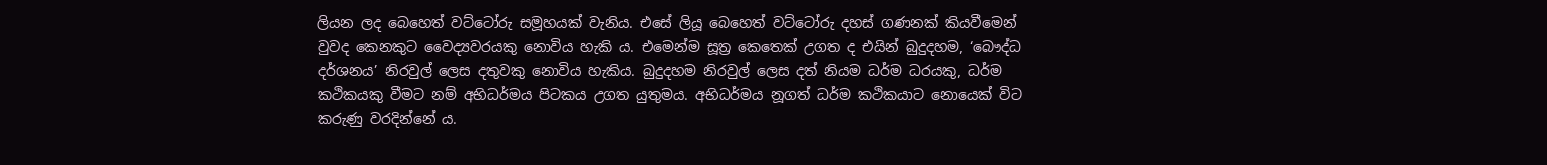ලියන ලද බෙහෙත් වට්ටෝරු සමූහයක් වැනිය. එසේ ලියූ බෙහෙත් වට්ටෝරු දහස් ගණනක් කියවීමෙන් වුවද කෙනකුට වෛද්‍යවරයකු නොවිය හැකි ය. එමෙන්ම සූත්‍ර කෙතෙක් උගත ද එයින් බුදුදහම, ‘බෞද්ධ දර්ශනය’ නිරවුල් ලෙස දතුවකු නොවිය හැකිය. බුදුදහම නිරවුල් ලෙස දත් නියම ධර්ම ධරයකු, ධර්ම කථිකයකු වීමට නම් අභිධර්මය පිටකය උගත යුතුමය. අභිධර්මය නූගත් ධර්ම කථිකයාට නොයෙක් විට කරුණු වරදින්නේ ය.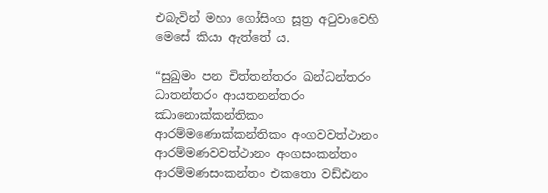එබැවින් මහා ගෝසිංග සූත්‍ර අටුවාවෙහි මෙසේ කියා ඇත්තේ ය.

“සුඛුමං පන චිත්තන්තරං ඛන්ධන්තරං ධාතන්තරං ආයතනන්තරං ඣානොක්කන්තිකං ආරම්මණොක්කන්තිකං අංගවවත්ථානං ආරම්මණවවත්ථානං අංගසංකන්තං ආරම්මණසංකන්තං එකතො වඩ්ඪනං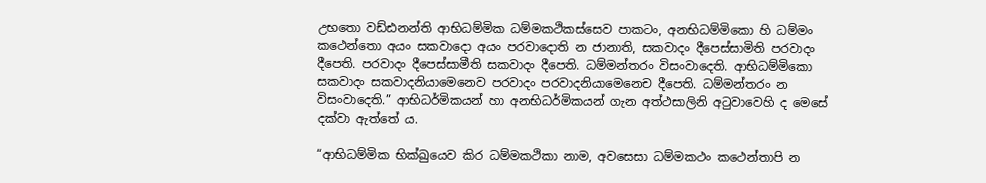උභතො වඩ්ඪනන්ති ආභිධම්මික ධම්මකථිකස්සෙව පාකටං, අනභිධම්මිකො හි ධම්මං කථෙන්තො අයං සකවාදො අයං පරවාදොති න ජානාති, සකවාදං දීපෙස්සාමිති පරවාදං දීපෙති. පරවාදං දීපෙස්සාමීති සකවාදං දීපෙති. ධම්මන්තරං විසංවාදෙති. ආභිධම්මිකො සකවාදං සකවාදනියාමෙනෙව පරවාදං පරවාදනියාමෙනෙච දීපෙති. ධම්මන්තරං න විසංවාදෙති.” ආභිධර්මිකයන් හා අනභිධර්මිකයන් ගැන අත්ථසාලිනි අටුවාවෙහි ද මෙසේ දක්වා ඇත්තේ ය.

“ආභිධම්මික භික්‍ඛුයෙව කිර ධම්මකථිකා නාම, අවසෙසා ධම්මකථං කථෙන්තාපි න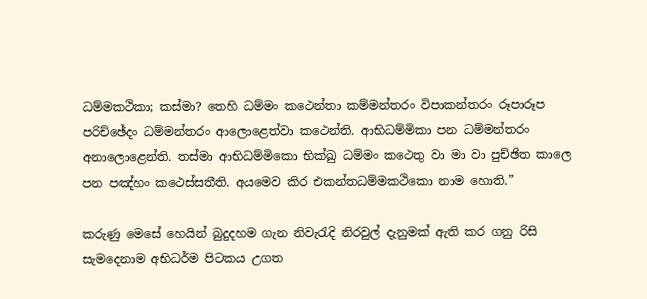ධම්මකථිකා; කස්මා? තෙහි ධම්මං කථෙන්තා කම්මන්තරං විපාකන්තරං රූපාරූප පරිච්ඡේදං ධම්මන්තරං ආලොළෙත්වා කථෙන්ති. ආභිධම්මිකා පන ධම්මන්තරං අනාලොළෙන්ති. තස්මා ආභිධම්මිකො භික්‍ඛු ධම්මං කථෙතු වා මා වා පුච්ඡිත කාලෙ පන පඤ්හං කථෙස්සතීති. අයමෙව කිර එකන්තධම්මකථිකො නාම හොති.”

කරුණු මෙසේ හෙයින් බුදුදහම ගැන නිවැරැදි නිරවුල් දැනුමක් ඇති කර ගනු රිසි සැමදෙනාම අභිධර්ම පිටකය උගත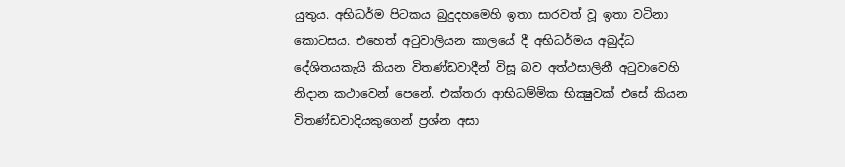යුතුය. අභිධර්ම පිටකය බුදුදහමෙහි ඉතා සාරවත් වූ ඉතා වටිනා කොටසය. එහෙත් අටුවාලියන කාලයේ දී අභිධර්මය අබුද්ධ දේශිතයකැයි කියන විතණ්ඩවාදීන් විසූ බව අත්ථසාලිනී අටුවාවෙහි නිදාන කථාවෙන් පෙනේ. එක්තරා ආභිධම්මික භික්‍ෂුවක් එසේ කියන විතණ්ඩවාදියකුගෙන් ප්‍රශ්න අසා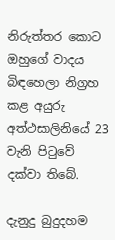නිරුත්තර කොට ඔහුගේ වාදය බිඳහෙලා නිග්‍රහ කළ අයුරු අත්ථසාලිනියේ 23 වැනි පිටුවේ දක්වා තිබේ.

දැනුදු බුදුදහම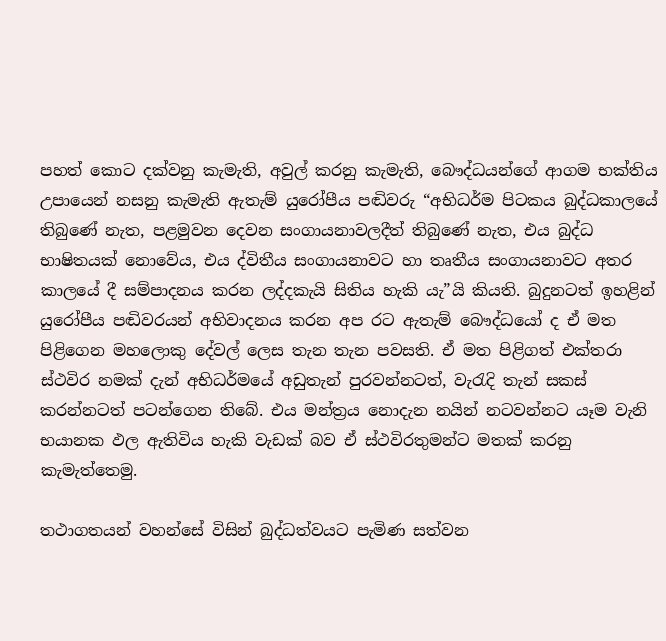පහත් කොට දක්වනු කැමැති, අවුල් කරනු කැමැති, බෞද්ධයන්ගේ ආගම භක්තිය උපායෙන් නසනු කැමැති ඇතැම් යුරෝපීය පඬිවරු “අභිධර්ම පිටකය බුද්ධකාලයේ තිබුණේ නැත, පළමුවන දෙවන සංගායනාවලදීත් තිබුණේ නැත, එය බුද්ධ භාෂිතයක් නොවේය, එය ද්විතීය සංගායනාවට හා තෘතීය සංගායනාවට අතර කාලයේ දී සම්පාදනය කරන ලද්දකැයි සිතිය හැකි යැ”යි කියති. බුදුනටත් ඉහළින් යුරෝපීය පඬිවරයන් අභිවාදනය කරන අප රට ඇතැම් බෞද්ධයෝ ද ඒ මත පිළිගෙන මහලොකු දේවල් ලෙස තැන තැන පවසති. ඒ මත පිළිගත් එක්තරා ස්ථවිර නමක් දැන් අභිධර්මයේ අඩුතැන් පුරවන්නටත්, වැරැදි තැන් සකස් කරන්නටත් පටන්ගෙන තිබේ. එය මන්ත්‍රය නොදැන නයින් නටවන්නට යෑම වැනි භයානක ඵල ඇතිවිය හැකි වැඩක් බව ඒ ස්ථවිරතුමන්ට මතක් කරනු කැමැත්තෙමු.

තථාගතයන් වහන්සේ විසින් බුද්ධත්වයට පැමිණ සත්වන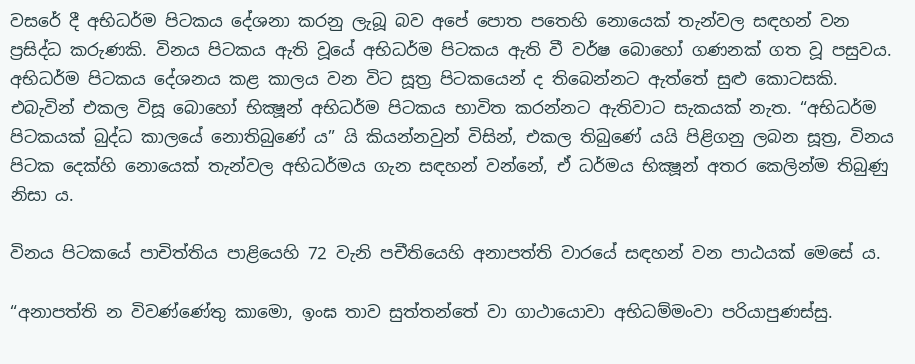වසරේ දී අභිධර්ම පිටකය දේශනා කරනු ලැබූ බව අපේ පොත පතෙහි නොයෙක් තැන්වල සඳහන් වන ප්‍රසිද්ධ කරුණකි. විනය පිටකය ඇති වූයේ අභිධර්ම පිටකය ඇති වී වර්ෂ බොහෝ ගණනක් ගත වූ පසුවය. අභිධර්ම පිටකය දේශනය කළ කාලය වන විට සූත්‍ර පිටකයෙන් ද තිබෙන්නට ඇත්තේ සුළු කොටසකි. එබැවින් එකල විසූ බොහෝ භික්‍ෂූන් අභිධර්ම පිටකය භාවිත කරන්නට ඇතිවාට සැකයක් නැත. “අභිධර්ම පිටකයක් බුද්ධ කාලයේ නොතිබුණේ ය” යි කියන්නවුන් විසින්, එකල තිබුණේ යයි පිළිගනු ලබන සූත්‍ර, විනය පිටක දෙක්හි නොයෙක් තැන්වල අභිධර්මය ගැන සඳහන් වන්නේ, ඒ ධර්මය භික්‍ෂූන් අතර කෙලින්ම තිබුණු නිසා ය.

විනය පිටකයේ පාචිත්තිය පාළියෙහි 72 වැනි පචීතියෙහි අනාපත්ති වාරයේ සඳහන් වන පාඨයක් මෙසේ ය.

“අනාපත්ති න විවණ්ණේතු කාමො, ඉංඝ තාව සුත්තන්තේ වා ගාථායොවා අභිධම්මංවා පරියාපුණස්සු.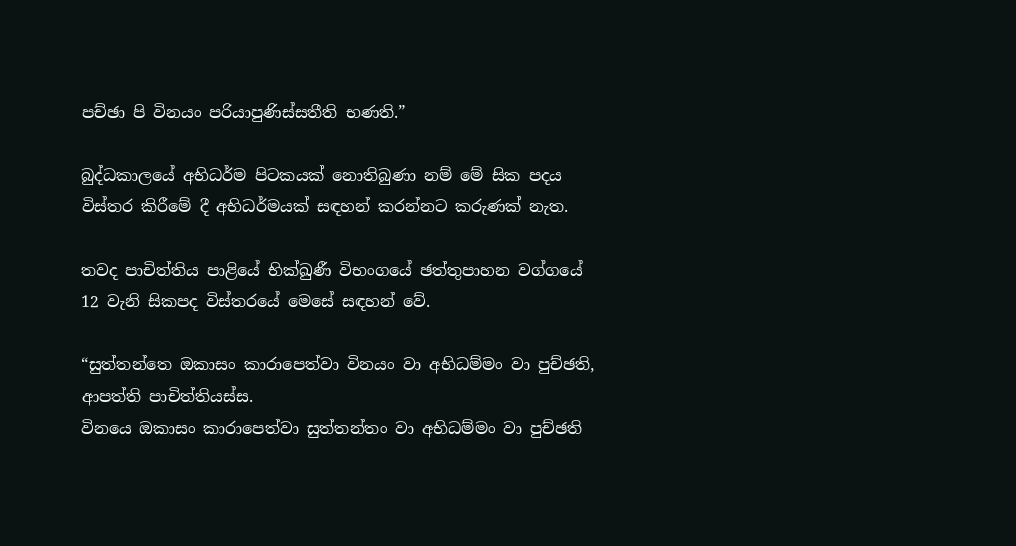පච්ඡා පි විනයං පරියාපුණිස්සතීති භණති.”

බුද්ධකාලයේ අභිධර්ම පිටකයක් නොතිබුණා නම් මේ සික පදය විස්තර කිරීමේ දී අභිධර්මයක් සඳහන් කරන්නට කරුණක් නැත.

තවද පාචිත්තිය පාළියේ භික්‍ඛුණී විභංගයේ ඡත්තුපාහන වග්ගයේ 12 වැනි සිකපද විස්තරයේ මෙසේ සඳහන් වේ.

“සුත්තන්තෙ ඔකාසං කාරාපෙත්වා විනයං වා අභිධම්මං වා පුච්ඡති, ආපත්ති පාචිත්තියස්ස.
විනයෙ ඔකාසං කාරාපෙත්වා සුත්තන්තං වා අභිධම්මං වා පුච්ඡති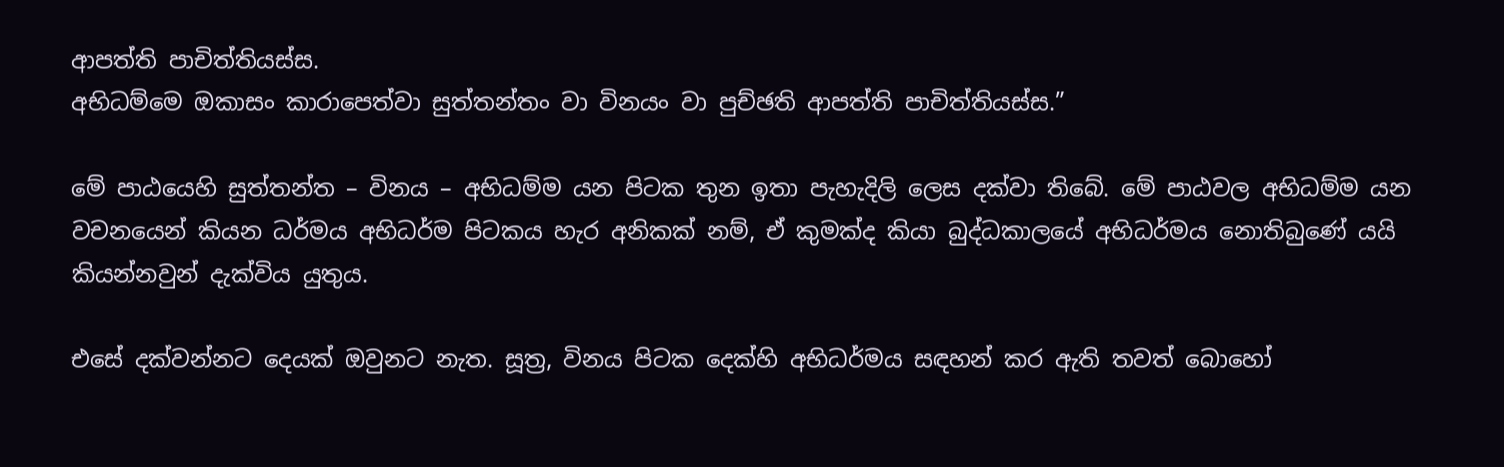ආපත්ති පාචිත්තියස්ස.
අභිධම්මෙ ඔකාසං කාරාපෙත්වා සුත්තන්තං වා විනයං වා පුච්ඡති ආපත්ති පාචිත්තියස්ස.”

මේ පාඨයෙහි සුත්තන්ත – විනය – අභිධම්ම යන පිටක තුන ඉතා පැහැදිලි ලෙස දක්වා තිබේ. මේ පාඨවල අභිධම්ම යන වචනයෙන් කියන ධර්මය අභිධර්ම පිටකය හැර අනිකක් නම්, ඒ කුමක්ද කියා බුද්ධකාලයේ අභිධර්මය නොතිබුණේ යයි කියන්නවුන් දැක්විය යුතුය.

එසේ දක්වන්නට දෙයක් ඔවුනට නැත. සූත්‍ර, විනය පිටක දෙක්හි අභිධර්මය සඳහන් කර ඇති තවත් බොහෝ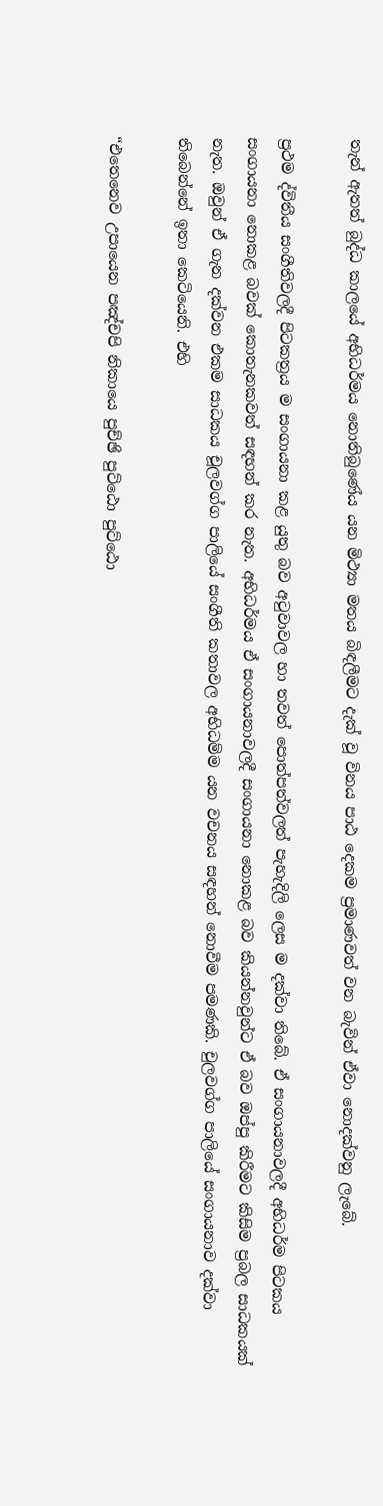තැන් ඇතත් බුද්ධ කාලයේ අභිධර්මය නොතිබුණේය යන මිථ්‍යා මතය බිඳලීමට දැක් වූ විනය පාඨ දෙකම ප්‍රමාණවත් වන බැවින් ඒවා නොදක්වනු ලැබේ.

ප්‍රථම ද්විතීය සංගීතිවලදී පිටකත්‍රය ම සංගායනා කළ යුතු බව අටුවාවල හා තවත් පොත්පත්වලත් පැහැදිලි ලෙස ම දක්වා තිබේ. ඒ සංගායනාවලදී අභිධර්ම පිටකය සංගායනා නොකළ බවක් කොතැනකවත් සඳහන් කර නැත. අභිධර්මය ඒ සංගායනාවලදී සංගායනා නොකළ බව කියන්නවුන්ට ඒ බව ඔප්පු කිරීමට කිසිම ප්‍රබල සාධකයක් නැත. ඔවුන් ඒ ගැන දක්වන එකම සාධකය චූලවග්ග පාලියේ සංගීති කතාවල අභිධම්ම යන වචනය සඳහන් නොවීම පමණකි. චුලවග්ග පාලියේ සංගායනාව දක්වා තිබෙන්නේ ඉතා කෙටියෙනි. එහි

“එතෙනෙව උපායෙන පඤ්චපි නිකායෙ පුච්ඡි පුට්ඨො පුට්ඨො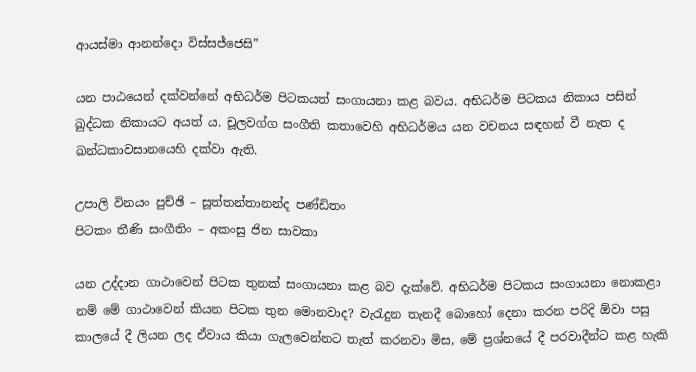ආයස්මා ආනන්දො විස්සජ්ජෙසි”

යන පාඨයෙන් දක්වන්නේ අභිධර්ම පිටකයත් සංගායනා කළ බවය. අභිධර්ම පිටකය නිකාය පසින් ඛුද්ධක නිකායට අයත් ය. චූලවග්ග සංගීති කතාවෙහි අභිධර්මය යන වචනය සඳහන් වී නැත ද ඛන්ධකාවසානයෙහි දක්වා ඇති.

උපාලි විනයං පුච්ඡි – සූත්තන්තානන්ද පණ්ඩිතං
පිටකං තීණි සංගීතිං – අකංසු ජින සාවකා

යන උද්දාන ගාථාවෙන් පිටක තුනක් සංගායනා කළ බව දැක්වේ. අභිධර්ම පිටකය සංගායනා නොකළා නම් මේ ගාථාවෙන් කියන පිටක තුන මොනවාද? වැරැදුන තැනදී බොහෝ දෙනා කරන පරිදි ඕවා පසු කාලයේ දී ලියන ලද ඒවාය කියා ගැලවෙන්නට තැත් කරනවා මිස, මේ ප්‍රශ්නයේ දී පරවාදීන්ට කළ හැකි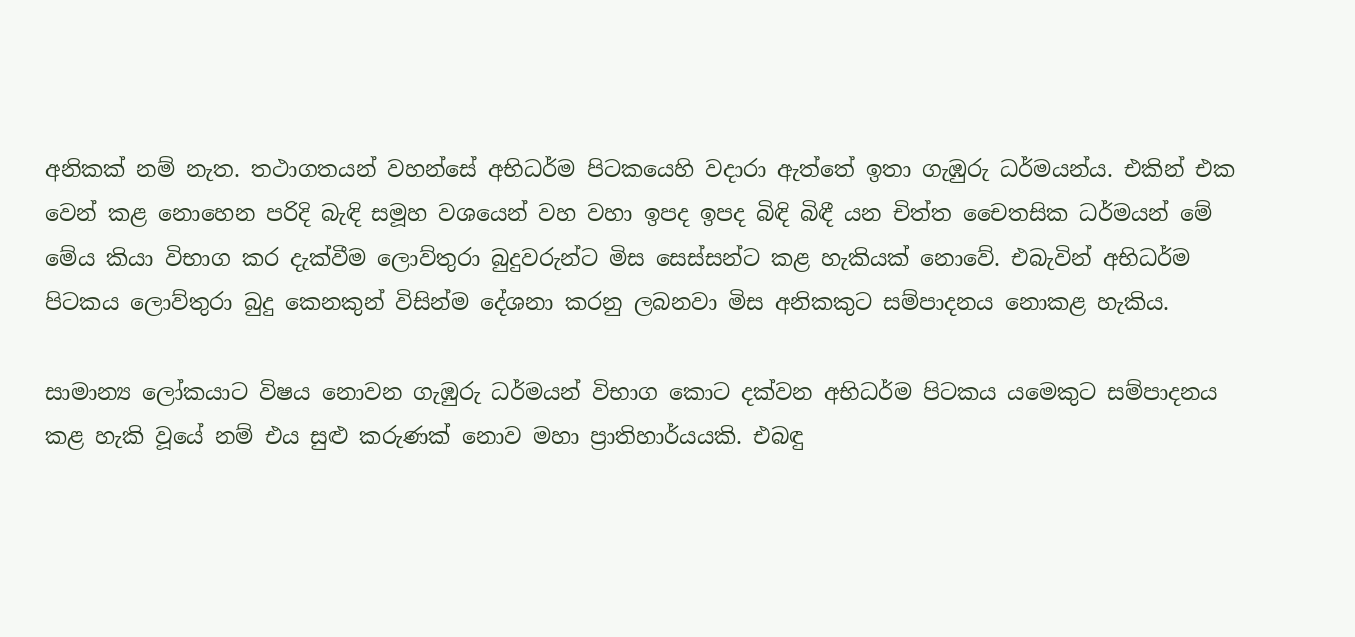අනිකක් නම් නැත. තථාගතයන් වහන්සේ අභිධර්ම පිටකයෙහි වදාරා ඇත්තේ ඉතා ගැඹුරු ධර්මයන්ය. එකින් එක වෙන් කළ නොහෙන පරිදි බැඳි සමූහ වශයෙන් වහ වහා ඉපද ඉපද බිඳි බිඳී යන චිත්ත චෛතසික ධර්මයන් මේ මේය කියා විභාග කර දැක්වීම ලොව්තුරා බුදුවරුන්ට මිස සෙස්සන්ට කළ හැකියක් නොවේ. එබැවින් අභිධර්ම පිටකය ලොව්තුරා බුදු කෙනකුන් විසින්ම දේශනා කරනු ලබනවා මිස අනිකකුට සම්පාදනය නොකළ හැකිය.

සාමාන්‍ය ලෝකයාට විෂය නොවන ගැඹුරු ධර්මයන් විභාග කොට දක්වන අභිධර්ම පිටකය යමෙකුට සම්පාදනය කළ හැකි වූයේ නම් එය සුළු කරුණක් නොව මහා ප්‍රාතිහාර්යයකි. එබඳු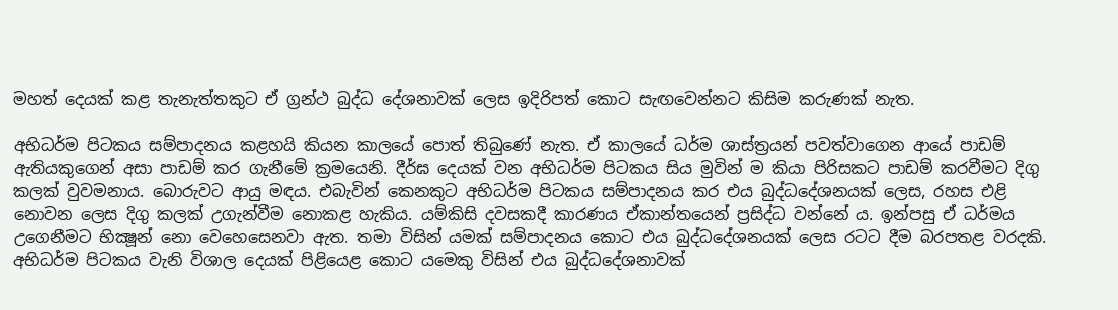මහත් දෙයක් කළ තැනැත්තකුට ඒ ග්‍රන්ථ බුද්ධ දේශනාවක් ලෙස ඉදිරිපත් කොට සැඟවෙන්නට කිසිම කරුණක් නැත.

අභිධර්ම පිටකය සම්පාදනය කළහයි කියන කාලයේ පොත් තිබුණේ නැත. ඒ කාලයේ ධර්ම ශාස්ත්‍රයන් පවත්වාගෙන ආයේ පාඩම් ඇතියකුගෙන් අසා පාඩම් කර ගැනීමේ ක්‍රමයෙනි. දීර්ඝ දෙයක් වන අභිධර්ම පිටකය සිය මුවින් ම කියා පිරිසකට පාඩම් කරවීමට දිගු කලක් වුවමනාය. බොරුවට ආයු මඳය. එබැවින් කෙනකුට අභිධර්ම පිටකය සම්පාදනය කර එය බුද්ධදේශනයක් ලෙස, රහස එළි නොවන ලෙස දිගු කලක් උගැන්වීම නොකළ හැකිය. යම්කිසි දවසකදී කාරණය ඒකාන්තයෙන් ප්‍රසිද්ධ වන්නේ ය. ඉන්පසු ඒ ධර්මය උගෙනීමට භික්‍ෂූන් නො වෙහෙසෙනවා ඇත. තමා විසින් යමක් සම්පාදනය කොට එය බුද්ධදේශනයක් ලෙස රටට දීම බරපතළ වරදකි. අභිධර්ම පිටකය වැනි විශාල දෙයක් පිළියෙළ කොට යමෙකු විසින් එය බුද්ධදේශනාවක්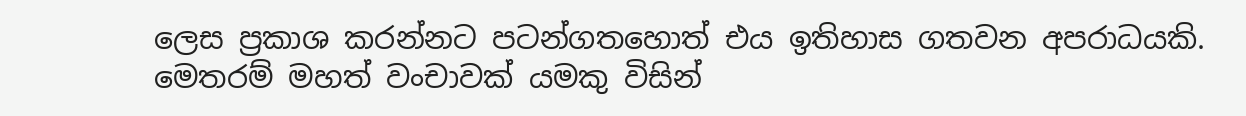ලෙස ප්‍රකාශ කරන්නට පටන්ගතහොත් එය ඉතිහාස ගතවන අපරාධයකි. මෙතරම් මහත් වංචාවක් යමකු විසින්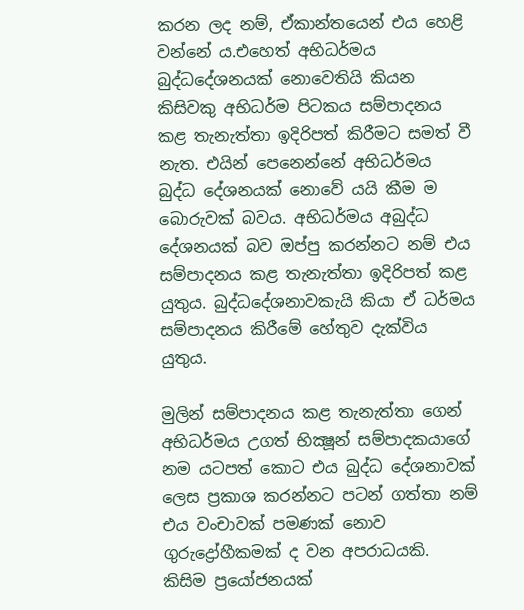කරන ලද නම්, ඒකාන්තයෙන් එය හෙළි වන්නේ ය.එහෙත් අභිධර්මය බුද්ධදේශනයක් නොවෙතියි කියන කිසිවකු අභිධර්ම පිටකය සම්පාදනය කළ තැනැත්තා ඉදිරිපත් කිරීමට සමත් වී නැත. එයින් පෙනෙන්නේ අභිධර්මය බුද්ධ දේශනයක් නොවේ යයි කීම ම බොරුවක් බවය. අභිධර්මය අබුද්ධ දේශනයක් බව ඔප්පු කරන්නට නම් එය සම්පාදනය කළ තැනැත්තා ඉදිරිපත් කළ යුතුය. බුද්ධදේශනාවකැයි කියා ඒ ධර්මය සම්පාදනය කිරීමේ හේතුව දැක්විය යුතුය.

මුලින් සම්පාදනය කළ තැනැත්තා ගෙන් අභිධර්මය උගත් භික්‍ෂූන් සම්පාදකයාගේ නම යටපත් කොට එය බුද්ධ දේශනාවක් ලෙස ප්‍රකාශ කරන්නට පටන් ගත්තා නම් එය වංචාවක් පමණක් නොව ගුරුද්‍රෝහීකමක් ද වන අපරාධයකි. කිසිම ප්‍රයෝජනයක්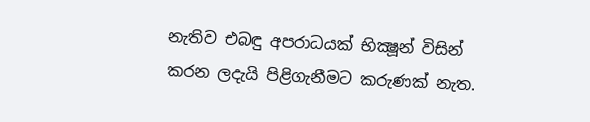නැතිව එබඳු අපරාධයක් භික්‍ෂූන් විසින් කරන ලදැයි පිළිගැනීමට කරුණක් නැත.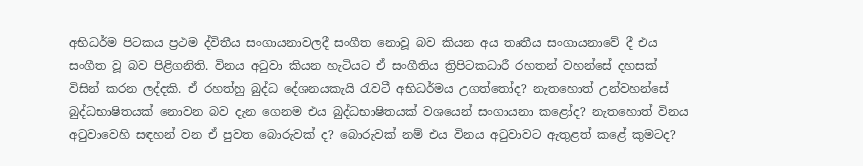අභිධර්ම පිටකය ප්‍රථම ද්විතීය සංගායනාවලදී සංගීත නොවූ බව කියන අය තෘතීය සංගායනාවේ දී එය සංගීත වූ බව පිළිගනිති. විනය අටුවා කියන හැටියට ඒ සංගීතිය ත්‍රිපිටකධාරී රහතන් වහන්සේ දහසක් විසින් කරන ලද්දකි. ඒ රහත්හු බුද්ධ දේශනයකැයි රැවටී අභිධර්මය උගත්තෝද? නැතහොත් උන්වහන්සේ බුද්ධභාෂිතයක් නොවන බව දැන ගෙනම එය බුද්ධභාෂිතයක් වශයෙන් සංගායනා කළෝද? නැතහොත් විනය අටුවාවෙහි සඳහන් වන ඒ පුවත බොරුවක් ද? බොරුවක් නම් එය විනය අටුවාවට ඇතුළත් කළේ කුමටද?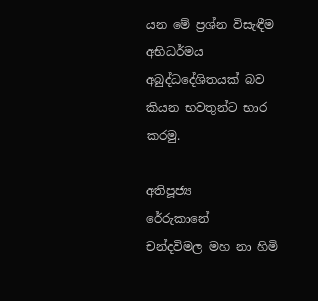යන මේ ප්‍රශ්න විසැඳීම අභිධර්මය අබුද්ධදේශිතයක් බව කියන භවතුන්ට භාර කරමු.

අතිපූජ්‍ය
රේරුකානේ
චන්දවිමල මහ නා හිමි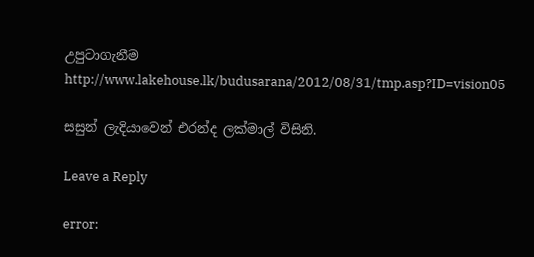උපුට‍ාගැනීම
http://www.lakehouse.lk/budusarana/2012/08/31/tmp.asp?ID=vision05

සසුන් ලැදියාවෙන් එරන්ද ලක්මාල් විසිනි.

Leave a Reply

error: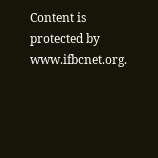Content is protected by www.ifbcnet.org.